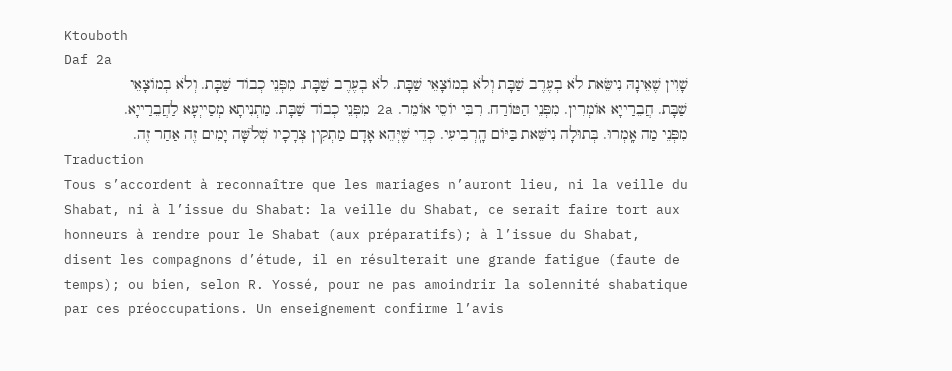Ktouboth
Daf 2a
שָׁוִין שֶׁאֵינָהּ נִישֵּׂאת לֹא בְעֶרֶב שַׁבָּת וְלֹא בְמוֹצָאֵי שַׁבָּת. לֹא בְעֶרֶב שַׁבָּת. מִפְּנֵי כְבוֹד שַׁבָּת. וְלֹא בְמוֹצָאֵי שַׁבָּת. חֲבֵרַייָא אוֹמְרִין. מִפְּנֵי הַטּוֹרַח. רִבִּי יוֹסֵי אוֹמֵר. 2a מִפְּנֵי כְבוֹד שַׁבָּת. מַתְנִיתָא מְסַייְעָא לַחֲבֵרַייָא. מִפְּנֵי מַה אָֽמְרוּ. בְּתוּלָה נִישֵּׁאת בַּיּוֹם הָֽרְבִיעִי. כְּדֵי שֶׁיְּהֵא אָדָם מַתְקִין צְרָכָיו שְׁלֹשָּׁה יָמִים זֶה אַחַר זֶה.
Traduction
Tous s’accordent à reconnaître que les mariages n’auront lieu, ni la veille du Shabat, ni à l’issue du Shabat: la veille du Shabat, ce serait faire tort aux honneurs à rendre pour le Shabat (aux préparatifs); à l’issue du Shabat, disent les compagnons d’étude, il en résulterait une grande fatigue (faute de temps); ou bien, selon R. Yossé, pour ne pas amoindrir la solennité shabatique par ces préoccupations. Un enseignement confirme l’avis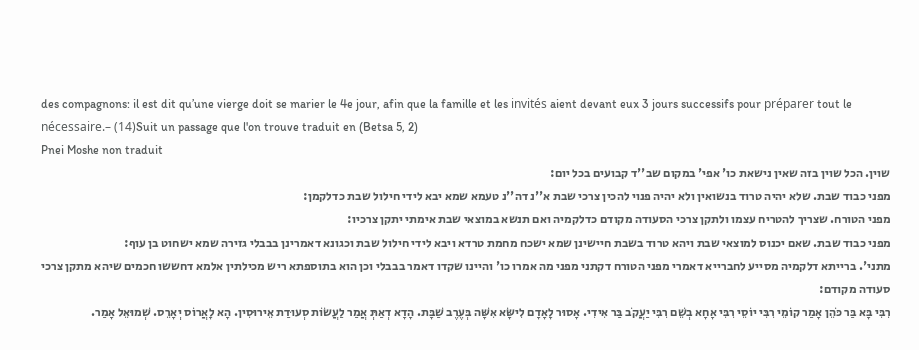des compagnons: il est dit qu’une vierge doit se marier le 4e jour, afin que la famille et les invités aient devant eux 3 jours successifs pour préparer tout le nécessaire.– (14)Suit un passage que l'on trouve traduit en (Betsa 5, 2)
Pnei Moshe non traduit
שוין. הכל שוין בזה שאין נישאת כו' אפי' במקום שב''ד קבועים בכל יום:
מפני כבוד שבת. שלא יהיה טרוד בנשואין ולא יהיה פנוי להכין צרכי שבת א''נ דה''נ טעמא שמא יבא לידי חילול שבת כדלקמן:
מפני הטורח. שצריך להטריח עצמו ולתקן צרכי הסעודה מקודם כדלקמיה ואם תנשא במוצאי שבת אימתי יתקן צרכיו:
מפני כבוד שבת. שאם יכנוס למוצאי שבת ויהא טרוד בשבת חיישינן שמא ישכח מחמת טרדא ויבא לידי חילול שבת וכגונא דאמרינן בבבלי גזירה שמא ישחוט בן עוף:
מתני'. ברייתא דלקמיה מסייע לחברייא דאמרי מפני הטורח דקתני מפני מה אמרו כו' והיינו שקדו דאמר בבבלי וכן הוא בתוספתא ריש מכילתין אלמא דחששו חכמים שיהא מתקן צרכי סעודה מקודם:
רִבִּי בָּא בַּר כֹּהֵן אָמַר קוֹמֵי רִבִּי יוֹסֵי רִבִּי אָחָא בְשֵׁם רִבִּי יַעֲקֹב בַּר אִידִי. אָסוּר לָאָדָם לִישָּׂא אִשָּׁה בְּעֶרֶב שַׁבָּת. הָדָא דְאַתְּ אֲמַר לַעֲשׂוֹת סְעוּדַת אֵירוּסִין. הָא לָאֲרוֹס יְאָרֵס. שְׁמוּאֵל אָמַר.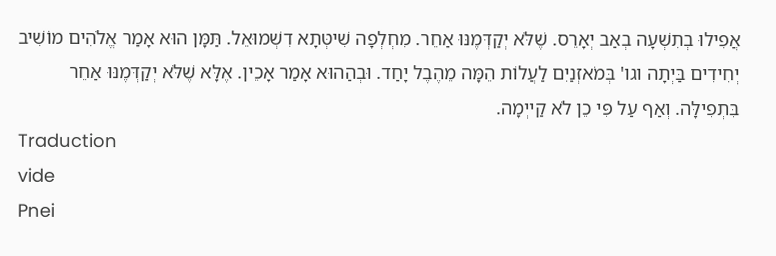אֲפִילוּ בְתִשְׁעָה בְאַב יְאָרֵס. שֶׁלֹּא יְקַדְּמֶנּוּ אַחֵר. מִחְלְפָה שִׁיטְּתָא דִשְׁמוּאֵל. תַּמָּן הוּא אָמַר אֱלֹהִים מוֹשִׁיב יְחִידִים בַּיְתָה וגו' בְּמֹאזְנַיִם לַעֲלוֹת הֵמָּה מֵהֶבֶל יָחַד. וּבְהַהוּא אָמַר אָכֵין. אֶלָּא שֶׁלֹּא יְקַדְּמֶנּוּ אַחֵר בִּתְפִילָּה. וְאַף עַל פִּי כֵן לֹא קַייְמָה.
Traduction
vide
Pnei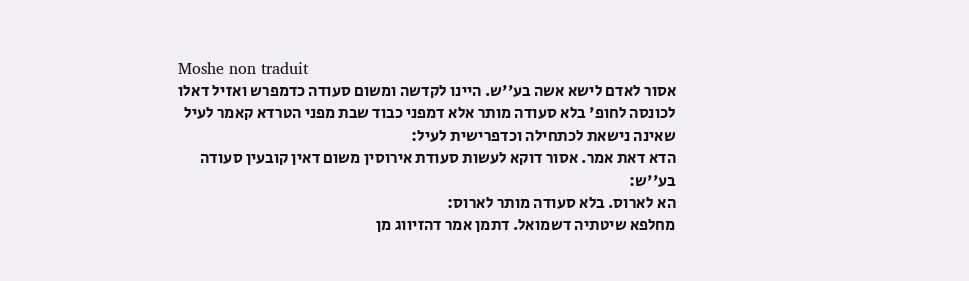Moshe non traduit
אסור לאדם לישא אשה בע''ש. היינו לקדשה ומשום סעודה כדמפרש ואזיל דאלו לכונסה לחופ' בלא סעודה מותר אלא דמפני כבוד שבת מפני הטרדא קאמר לעיל שאינה נישאת לכתחילה וכדפרישית לעיל:
הדא דאת אמר. אסור דוקא לעשות סעודת אירוסין משום דאין קובעין סעודה בע''ש:
הא לארוס. בלא סעודה מותר לארוס:
מחלפא שיטתיה דשמואל. דתמן אמר דהזיווג מן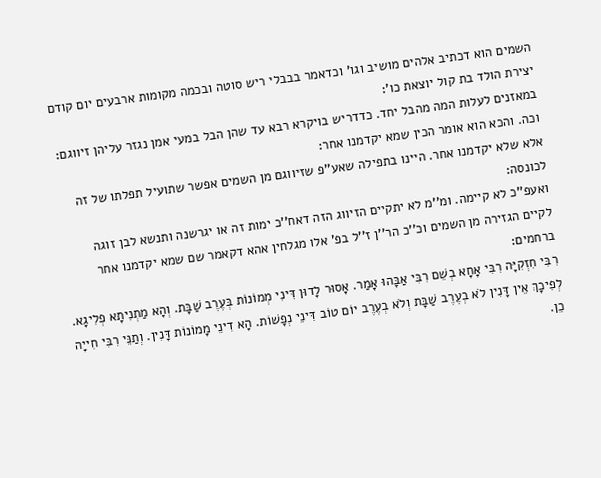השמים הוא דכתיב אלהים מושיב וגו' וכדאמר בבבלי ריש סוטה ובכמה מקומות ארבעים יום קודם יצירת הולד בת קול יוצאת כו':
במאזנים לעלות המה מהבל יחד. כדדריש בויקרא רבא עד שהן הבל במעי אמן נגזר עליהן זיווגם:
וכה. והכא הוא אומר הכין שמא יקדמנו אחר:
אלא שלא יקדמנו אחר. היינו בתפילה שאע''פ שזיווגם מן השמים אפשר שתועיל תפלתו של זה לכונסה:
ואעפ''כ לא קיימה. ומ''מ לא יתקיים הזיווג הזה דאח''כ ימות זה או יגרשנה ותנשא לבן זוגה לקיים הגזירה מן השמים וכ''כ הר''ן ז''ל בפ' אלו מגלחין אהא דקאמר שם שמא יקדמנו אחר ברחמים:
רִבִּי חִזְקִיָּה רִבִּי אָחָא בְשֵׁם רִבִּי אַבָּהוּ אָמַר. אָסוּר לָדוּן דִּינִי מְמוֹנוֹת בְּעֶרֶב שַׁבָּת. וְהָא מַתְנִיתָא פְלִיגָא. לְפִיכָךְ אֵין דָּנִין לֹא בְעֶרֶב שַׁבָּת וְלֹא בְעֶרֶב יוֹם טוֹב דִּינֵי נְפָשׁוֹת. הָא דִינֵי מָמוֹנוֹת דָּנִין. וְתַנֵּי רִבִּי חִייָה כֵן.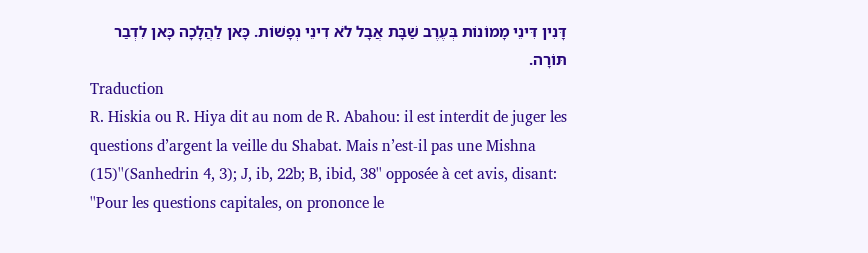דָּנִין דִּינֵי מָמוֹנוֹת בְּעֶרֶב שַׁבָּת אֲבָל לֹא דִינֵי נְפָשׁוֹת. כָּאן לַהֲלָכָה כָּאן לִדְבַר תּוֹרָה.
Traduction
R. Hiskia ou R. Hiya dit au nom de R. Abahou: il est interdit de juger les questions d’argent la veille du Shabat. Mais n’est-il pas une Mishna (15)''(Sanhedrin 4, 3); J, ib, 22b; B, ibid, 38'' opposée à cet avis, disant: ''Pour les questions capitales, on prononce le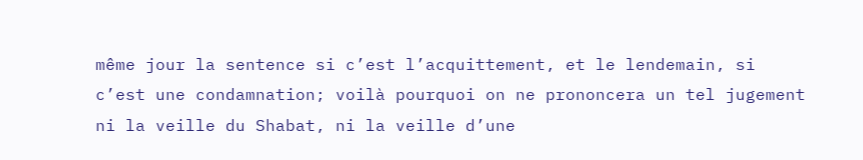même jour la sentence si c’est l’acquittement, et le lendemain, si c’est une condamnation; voilà pourquoi on ne prononcera un tel jugement ni la veille du Shabat, ni la veille d’une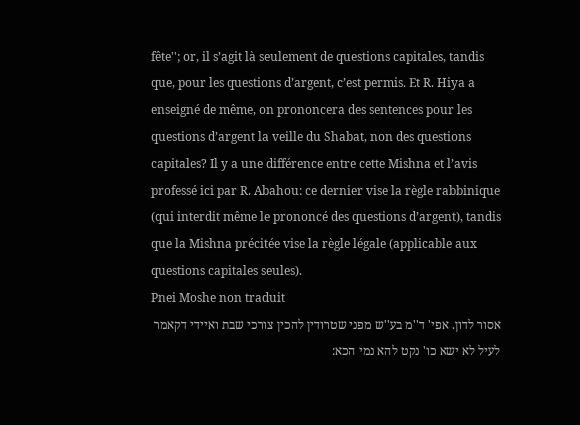fête''; or, il s’agit là seulement de questions capitales, tandis que, pour les questions d’argent, c’est permis. Et R. Hiya a enseigné de même, on prononcera des sentences pour les questions d’argent la veille du Shabat, non des questions capitales? Il y a une différence entre cette Mishna et l’avis professé ici par R. Abahou: ce dernier vise la règle rabbinique (qui interdit même le prononcé des questions d’argent), tandis que la Mishna précitée vise la règle légale (applicable aux questions capitales seules).
Pnei Moshe non traduit
אסור לדון. אפי' ד''מ בע''ש מפני שטרודין להכין צורכי שבת ואיידי דקאמר לעיל לא ישא כו' נקט להא נמי הכא: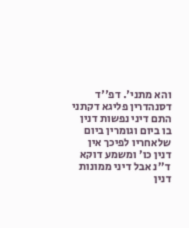והא מתני'. דפ''ד דסנהדרין פליגא דקתני התם דיני נפשות דנין בו ביום וגומרין ביום שלאחריו לפיכך אין דנין כו' ומשמע דוקא ד''נ אבל דיני ממונות דנין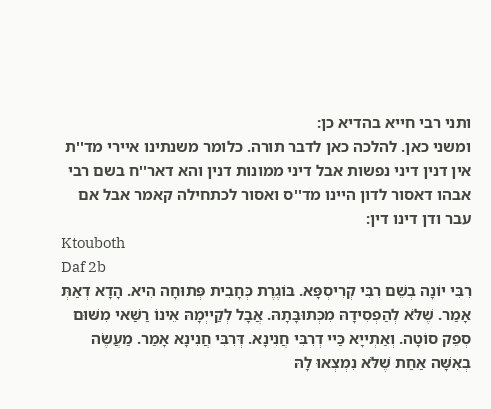ותני רבי חייא בהדיא כן:
ומשני כאן. להלכה כאן לדבר תורה. כלומר משנתינו איירי מד''ת אין דנין דיני נפשות אבל דיני ממונות דנין והא דאר''ח בשם רבי אבהו דאסור לדון היינו מד''ס ואסור לכתחילה קאמר אבל אם עבר ודן דינו דין:
Ktouboth
Daf 2b
רִבִּי יוֹנָה בְשֵׁם רִבִּי קְרִיסְפָּא. בּוֹגֶרֶת כְּחָבִית פְּתוּחָה הִיא. הָדָא דְאַתְּ אָמַר. שֶׁלֹּא לְהַפְסִידָהּ מִכְּתוּבָּתָהּ. אֲבָל לְקַייְמָהּ אֵינוֹ רַשַּׁאי מִשּׁוּם סְפֵק סוֹטָה. וְאַתְייָא כַּיי דְרִבִּי חֲנִינָא. דְּרִבִּי חֲנִינָא אָמַר. מַעֲשֶׂה בְאִשָּׁה אַחַת שֶׁלֹּא נִמְצְאוּ לָהּ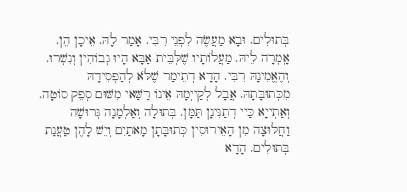בְּתוּלִים. וּבָא מַעֲשֶׂה לִפְנֵי רִבִּי. אָמַר לָהּ. אֵיכָן הֵן. אָֽמְרָה לֵיהּ. מַעֲלוֹתָיו שֶׁלְּבֵּית אַבָּא הָיוּ גְבוֹהִין וְנִשְׁרוּ. וְהֶאֱמִינָהּ רִבִּי. הָדָא דְתֵימַר שֶׁלֹּא לְהַפְסִידָהּ מִכְּתוּבָּתָהּ. אֲבָל לְקַייְמָהּ אֵינוֹ רַשַּׁאי מִשּׁוּם סְפֵק סוֹטָה. וְאַתְייָא כַּיי דְתַנִּינָן תַּמָּן. בְּתוּלָה וְאַלְמָנָה גְּרוּשָׁה וַחֲלוּצָה מִן הָאֵירוּסִין כְּתוּבָּתָן מָאתַיִם וְיֵשׁ לָהֶן טַעֲנַת בְּתוּלִים. הָדָא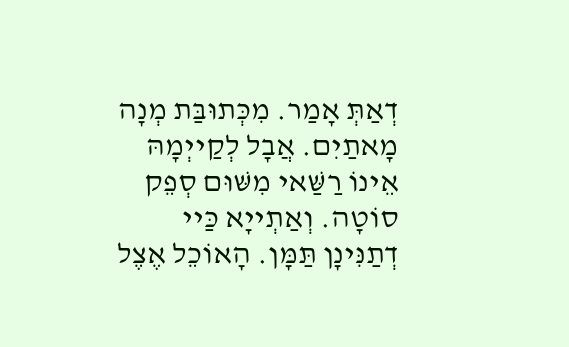דְאַתְּ אָמַר. מִכְּתוּבַּת מְנָה מָאתַיִם. אֲבָל לְקַייְמָהּ אֵינוֹ רַשַּׁאי מִשּׁוּם סְפֵק סוֹטָה. וְאַתְייָא כַּיי דְתַנִּינָן תַּמָּן. הָאוֹכֵל אֶצֶל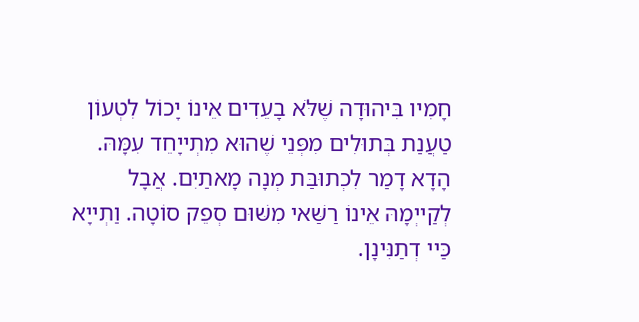חָמִיו בִּיהוּדָה שֶׁלֹּא בָעֵדִים אֵינוֹ יָכוֹל לִטְעוֹן טַעֲנַת בְּתוּלִים מִפְּנֵי שֶׁהוּא מִתְייָחֵד עִמָּהּ. הָדָא דָמַר לִכְתוּבַּת מְנָה מָאתַיִם. אֲבָל לְקַייְמָהּ אֵינוֹ רַשַּׁאי מִשּׁוּם סְפֵק סוֹטָה. וַתְייָא כַּיי דְתַנִּינָן.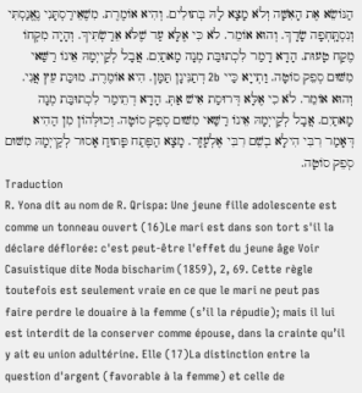הַנּוֹשֵׂא אֶת הָאִשָּׁה וְלֹא מָצָא לָהּ בְּתוּלִים. וְהִיא אוֹמֶרֶת. מִשֶׁאֵירַסְתָּנִי נֶאֱנַסְתִּי וְנִסְתָּֽחְפָה שָׂדָךְ. וְהוּא אוֹמֵר. לֹא כִּי אֶלָּא עַד שֶׁלֹּא אֵרַשְׂתִּיךְ. וְהָיָה מִקְחוֹ מֶקַח טָעוּת. הָדָא דָמַר לִכְתוּבַּת מְנָה מָאתַיִם. אֲבָל לְקַייְמָהּ אֵינוֹ רַשַּׁאי מִשּׁוּם סְפֵק סוֹטָה. וַתְייָא כַּיי 2b דְתַנִּינָן תַּמָּן. הִיא אוֹמֶרֶת. מוּכַּת עֵץ אֲנִי. וְהוּא אוֹמֵר. לֹא כִי אֶלָּא דְּרוּסַת אִישׁ אַתְּ. הָדָא דְתֵימַר לִכְתוּבַּת מְנָה מָאתַיִם. אֲבָל לְקַייְמָהּ אֵינוֹ רַשַּׁאי מִשּׁוּם סְפֵק סוֹטָה. וְכוּלְּהוֹן מִן הַהִיא דְּאָמַר רִבִּי הִילָא בְשֵׁם רִבִּי אֶלְעָזָר. מָצָא הַפֶּתַח פָּתוּחַ אָסוּר לְקַייְמָהּ מִשּׁוּם סְפֵק סוֹטָה.
Traduction
R. Yona dit au nom de R. Qrispa: Une jeune fille adolescente est comme un tonneau ouvert (16)Le mari est dans son tort s'il la déclare déflorée: c'est peut-être l'effet du jeune âge Voir Casuistique dite Noda bischarim (1859), 2, 69. Cette règle toutefois est seulement vraie en ce que le mari ne peut pas faire perdre le douaire à la femme (s’il la répudie); mais il lui est interdit de la conserver comme épouse, dans la crainte qu’il y ait eu union adultérine. Elle (17)La distinction entre la question d'argent (favorable à la femme) et celle de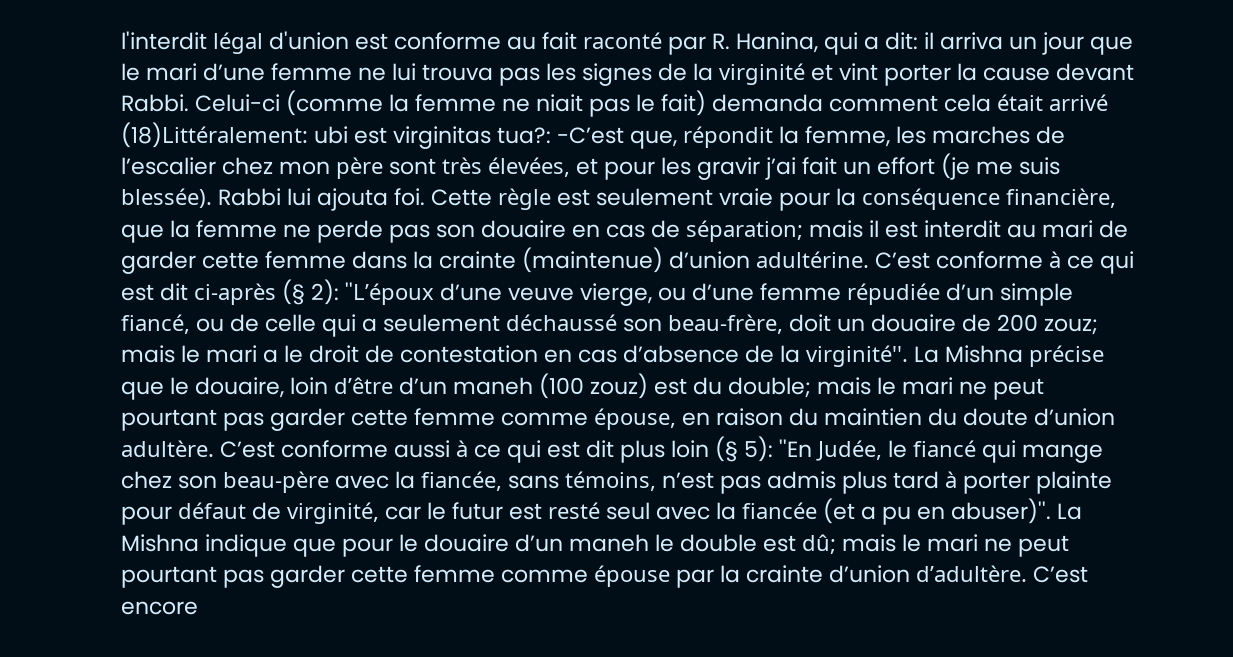l'interdit légal d'union est conforme au fait raconté par R. Hanina, qui a dit: il arriva un jour que le mari d’une femme ne lui trouva pas les signes de la virginité et vint porter la cause devant Rabbi. Celui-ci (comme la femme ne niait pas le fait) demanda comment cela était arrivé (18)Littéralement: ubi est virginitas tua?: -C’est que, répondit la femme, les marches de l’escalier chez mon père sont très élevées, et pour les gravir j’ai fait un effort (je me suis blessée). Rabbi lui ajouta foi. Cette règle est seulement vraie pour la conséquence financière, que la femme ne perde pas son douaire en cas de séparation; mais il est interdit au mari de garder cette femme dans la crainte (maintenue) d’union adultérine. C’est conforme à ce qui est dit ci-après (§ 2): ''L’époux d’une veuve vierge, ou d’une femme répudiée d’un simple fiancé, ou de celle qui a seulement déchaussé son beau-frère, doit un douaire de 200 zouz; mais le mari a le droit de contestation en cas d’absence de la virginité''. La Mishna précise que le douaire, loin d’être d’un maneh (100 zouz) est du double; mais le mari ne peut pourtant pas garder cette femme comme épouse, en raison du maintien du doute d’union adultère. C’est conforme aussi à ce qui est dit plus loin (§ 5): ''En Judée, le fiancé qui mange chez son beau-père avec la fiancée, sans témoins, n’est pas admis plus tard à porter plainte pour défaut de virginité, car le futur est resté seul avec la fiancée (et a pu en abuser)''. La Mishna indique que pour le douaire d’un maneh le double est dû; mais le mari ne peut pourtant pas garder cette femme comme épouse par la crainte d’union d’adultère. C’est encore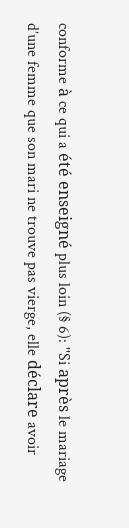conforme à ce qui a été enseigné plus loin (§ 6): ''Si après le mariage d’une femme que son mari ne trouve pas vierge, elle déclare avoir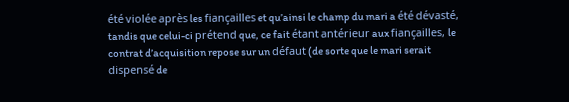été violée après les fiançailles et qu’ainsi le champ du mari a été dévasté, tandis que celui-ci prétend que, ce fait étant antérieur aux fiançailles, le contrat d’acquisition repose sur un défaut (de sorte que le mari serait dispensé de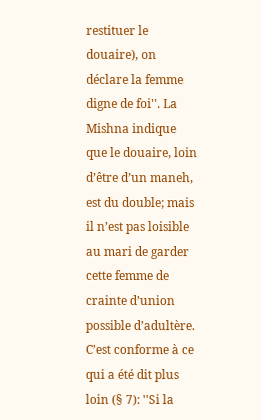restituer le douaire), on déclare la femme digne de foi''. La Mishna indique que le douaire, loin d’être d’un maneh, est du double; mais il n’est pas loisible au mari de garder cette femme de crainte d’union possible d’adultère. C’est conforme à ce qui a été dit plus loin (§ 7): ''Si la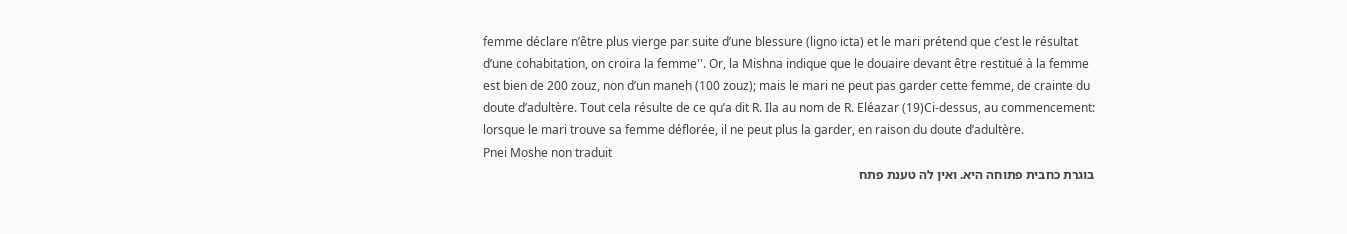femme déclare n’être plus vierge par suite d’une blessure (ligno icta) et le mari prétend que c’est le résultat d’une cohabitation, on croira la femme''. Or, la Mishna indique que le douaire devant être restitué à la femme est bien de 200 zouz, non d’un maneh (100 zouz); mais le mari ne peut pas garder cette femme, de crainte du doute d’adultère. Tout cela résulte de ce qu’a dit R. Ila au nom de R. Eléazar (19)Ci-dessus, au commencement: lorsque le mari trouve sa femme déflorée, il ne peut plus la garder, en raison du doute d’adultère.
Pnei Moshe non traduit
בוגרת כחבית פתוחה היא. ואין לה טענת פתח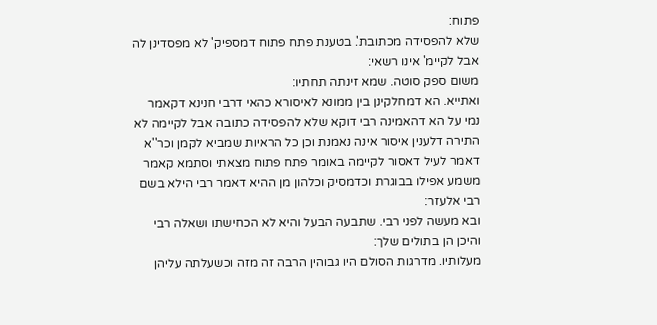פתוח:
שלא להפסידה מכתובת'. בטענת פתח פתוח דמספיק' לא מפסדינן לה אבל לקיימ' אינו רשאי:
משום ספק סוטה. שמא זינתה תחתיו:
ואתייא. הא דמחלקינן בין ממונא לאיסורא כהאי דרבי חנינא דקאמר נמי על הא דהאמינה רבי דוקא שלא להפסידה כתובה אבל לקיימה לא התירה דלענין איסור אינה נאמנת וכן כל הראיות שמביא לקמן וכר''א דאמר לעיל דאסור לקיימה באומר פתח פתוח מצאתי וסתמא קאמר משמע אפילו בבוגרת וכדמסיק וכלהון מן ההיא דאמר רבי הילא בשם רבי אלעזר:
ובא מעשה לפני רבי. שתבעה הבעל והיא לא הכחישתו ושאלה רבי והיכן הן בתולים שלך:
מעלותיו. מדרגות הסולם היו גבוהין הרבה זה מזה וכשעלתה עליהן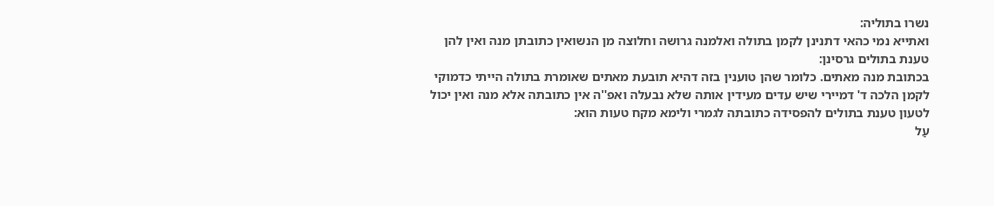נשרו בתוליה:
ואתייא נמי כהאי דתנינן לקמן בתולה ואלמנה גרושה וחלוצה מן הנשואין כתובתן מנה ואין להן טענת בתולים גרסינן:
בכתובת מנה מאתים. כלומר שהן טוענין בזה דהיא תובעת מאתים שאומרת בתולה הייתי כדמוקי לקמן הלכה ד' דמיירי שיש עדים מעידין אותה שלא נבעלה ואפ''ה אין כתובתה אלא מנה ואין יכול לטעון טענת בתולים להפסידה כתובתה לגמרי ולימא מקח טעות הוא:
עַל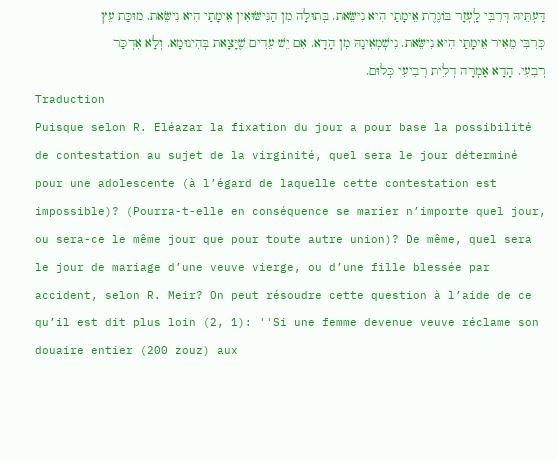דַּעְתֵּיהּ דְּרִבִּי לָֽעְזָר בּוֹגֶרֶת אֵימָתַי הִיא נִישֵּׂאת. בְּתוּלָה מִן הַנִּישּׂוּאִין אֵימָתַי הִיא נִישֵּׂאת. מוּכַּת עֵץ כְּרִבִּי מֵאִיר אֵימָתַי הִיא נִישֵּׂאת. נִישְׁמְאִינָהּ מִן הָדָא. אִם יֵשׁ עֵדִים שֶׁיָּצָאת בְּהִינוּמָא. וְלָא אִדְכַּר רְבִעִי. הָדָא אָמְרָה דְלֵית רְבִיעִי כְּלוּם.
Traduction
Puisque selon R. Eléazar la fixation du jour a pour base la possibilité de contestation au sujet de la virginité, quel sera le jour déterminé pour une adolescente (à l’égard de laquelle cette contestation est impossible)? (Pourra-t-elle en conséquence se marier n’importe quel jour, ou sera-ce le même jour que pour toute autre union)? De même, quel sera le jour de mariage d’une veuve vierge, ou d’une fille blessée par accident, selon R. Meir? On peut résoudre cette question à l’aide de ce qu’il est dit plus loin (2, 1): ''Si une femme devenue veuve réclame son douaire entier (200 zouz) aux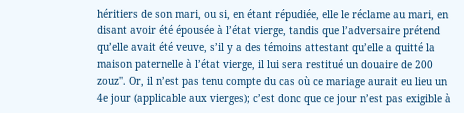héritiers de son mari, ou si, en étant répudiée, elle le réclame au mari, en disant avoir été épousée à l’état vierge, tandis que l’adversaire prétend qu’elle avait été veuve, s’il y a des témoins attestant qu’elle a quitté la maison paternelle à l’état vierge, il lui sera restitué un douaire de 200 zouz''. Or, il n’est pas tenu compte du cas où ce mariage aurait eu lieu un 4e jour (applicable aux vierges); c’est donc que ce jour n’est pas exigible à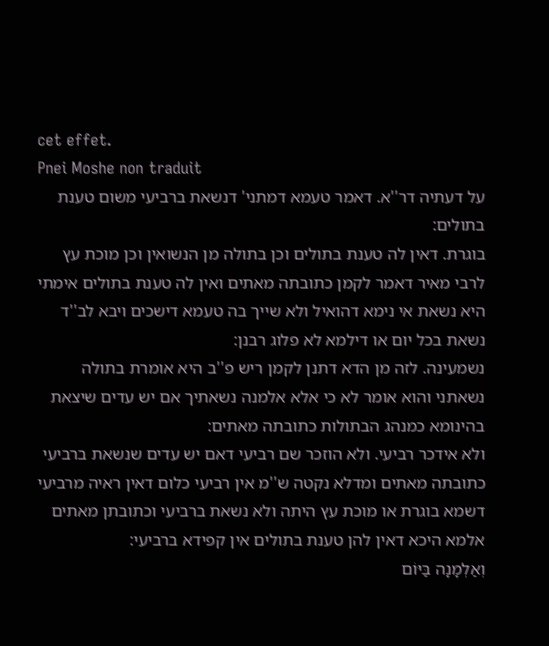cet effet.
Pnei Moshe non traduit
על דעתיה דר''א. דאמר טעמא דמתני' דנשאת ברביעי משום טענת בתולים:
בוגרת. דאין לה טענת בתולים וכן בתולה מן הנשואין וכן מוכת עץ לרבי מאיר דאמר לקמן כתובתה מאתים ואין לה טענת בתולים אימתי היא נשאת אי נימא דהואיל ולא שייך בה טעמא דישכים ויבא לב''ד נשאת בכל יום או דילמא לא פלוג רבנן:
נשמעינה. לזה מן הדא דתנן לקמן ריש פ''ב היא אומרת בתולה נשאתני והוא אומר לא כי אלא אלמנה נשאתיך אם יש עדים שיצאת בהינומא כמנהג הבתולות כתובתה מאתים:
ולא אידכר רביעי. ולא הוזכר שם רביעי דאם יש עדים שנשאת ברביעי כתובתה מאתים ומדלא נקטה ש''מ אין רביעי כלום דאין ראיה מרביעי דשמא בוגרת או מוכת עץ היתה ולא נשאת ברביעי וכתובתן מאתים אלמא היכא דאין להן טענת בתולים אין קפידא ברביעי:
וְאַלְמָנָה בַּיּוֹם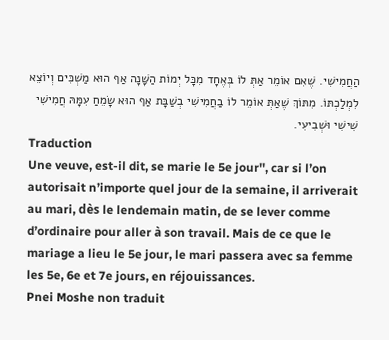הַחֲמִישִׁי. שֶׁאִם אוֹמֵר אַתְּ לוֹ בְּאֶחָד מִכָּל יְמוֹת הַשָּׁנָה אַף הוּא מַשְׁכִּים וְיוֹצֵא לִמְלַכְתּוֹ. מִתּוֹךְ שֶׁאַתְּ אוֹמֵר לוֹ בַחֲמִישִׁי בְשַׁבָּת אַף הוּא שָׂמֵחַ עִמָּהּ חֲמִישִׁי שִׁישִׁי וּשְׁבִיעִי.
Traduction
Une veuve, est-il dit, se marie le 5e jour'', car si l’on autorisait n’importe quel jour de la semaine, il arriverait au mari, dès le lendemain matin, de se lever comme d’ordinaire pour aller à son travail. Mais de ce que le mariage a lieu le 5e jour, le mari passera avec sa femme les 5e, 6e et 7e jours, en réjouissances.
Pnei Moshe non traduit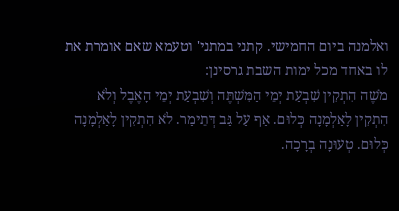ואלמנה ביום החמישי. קתני במתני' וטעמא שאם אומרת את לו באחד מכל ימות השבת גרסינן:
מֹשֶׁה הִתְקִין שִׁבְעַת יְמֵי הַמִּשְׁתֶּה וְשִׁבְעַת יְמֵי הָאֶבֶל וְלֹא הִתְקִין לָאַלְמָנָה כְּלוּם. אַף עַל גַּב דְּתֵימַר. לֹא הִתְקִין לָאַלְמָנָה כְּלוּם. טְעוּנָה בְרָכָה.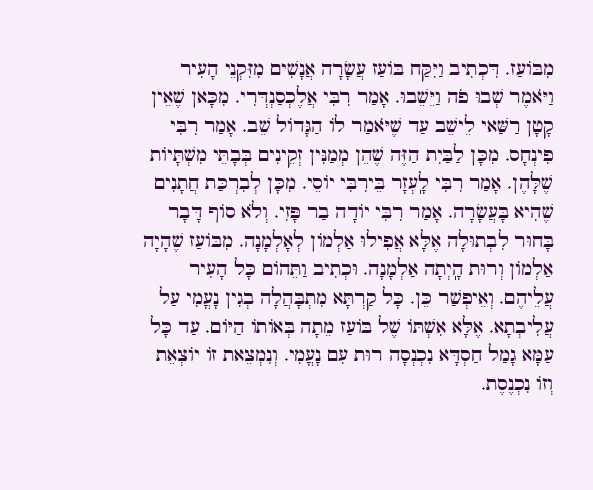מִבּוֹעַז. דִּכְתִיב וַיִּקַּח בּוֹעַז עֲשָׂרָה אֲנָשִׁים מִזִּקְנֵי הָעִיר וַיֹּאמֶר שְׁבוּ פֹה וַיֵּשֵׁבוּ. אָמַר רִבִּי אֲלֶכְסַנְדְּרִי. מִכָּאן שֶׁאֵין קָטָן רַשַּׁאי לֵישֵׁב עַד שֶׁיֹּאמַר לֹו הַגָּדוֹל שֵׁב. אָמַר רִבִּי פִינְחָס. מִכָּן לַבַּיִת הַזֶּה שֶׁהֵן מְמַנִּין זְקֵינִים בְּבָתֵּי מִשְׁתָּיוֹת שֶׁלָּהֶן. אָמַר רִבִּי לָֽעְזָר בֵּירִבִּי יוֹסֵי. מִכָּן לְבִרְכַּת חֲתָנִים שֶׁהִיא בָּעֲשָׂרָה. אָמַר רִבִּי יוֹדָה בַר פָּזִי. וְלֹא סוֹף דָּבָר בָּחוּר לִבְתוּלָה אֶלָּא אֲפִילוּ אַלְמוֹן לְאָלְמָנָה. מִבּוֹעַז שֶׁהָיָה אַלְמוֹן וְרוּת הָֽיְתָה אַלְמָנָה. וּכְתִיב וַתֵּהוֹם כָּל הָעִיר עֲלֵיהֶם. וְאֵיפְשַׁר כֵּן. כָּל קַרְתָּא מִתְבָּהֲלָה בְגִין נָעֳמִי עַל עֲלִיבְתָא. אֶלָּא אִשְׁתּוֹ שֶׁל בּוֹעַז מֵתָה בְּאוֹתוֹ הַיּוֹם. עַד כָּל עַמָּא גָמַל חַסְדָּא נִכְנְסָה רוּת עִם נָעֳמִי. וְנִמְצֵאת זוֹ יוֹצְאֵת וְזוֹ נִכְנֶסֶת.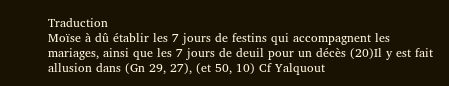Traduction
Moïse à dû établir les 7 jours de festins qui accompagnent les mariages, ainsi que les 7 jours de deuil pour un décès (20)Il y est fait allusion dans (Gn 29, 27), (et 50, 10) Cf Yalquout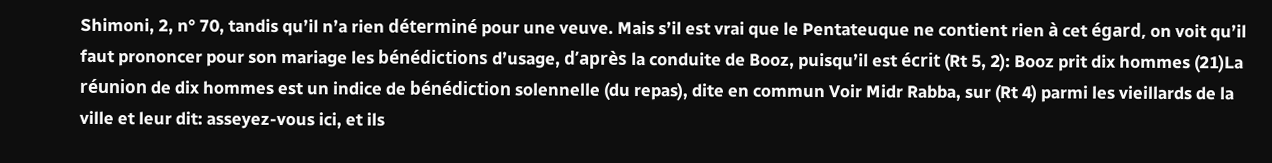Shimoni, 2, n° 70, tandis qu’il n’a rien déterminé pour une veuve. Mais s’il est vrai que le Pentateuque ne contient rien à cet égard, on voit qu’il faut prononcer pour son mariage les bénédictions d’usage, d’après la conduite de Booz, puisqu’il est écrit (Rt 5, 2): Booz prit dix hommes (21)La réunion de dix hommes est un indice de bénédiction solennelle (du repas), dite en commun Voir Midr Rabba, sur (Rt 4) parmi les vieillards de la ville et leur dit: asseyez-vous ici, et ils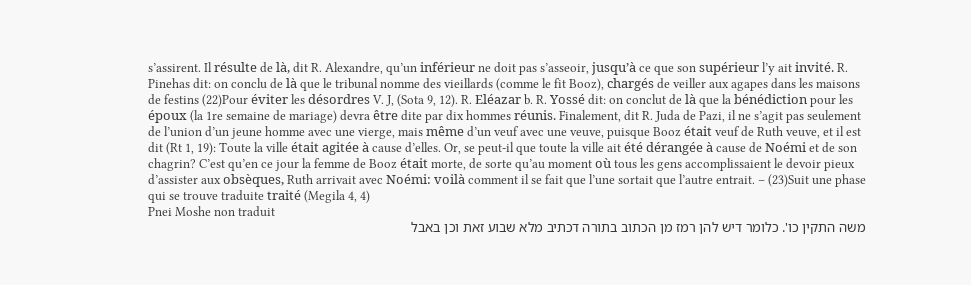s’assirent. Il résulte de là, dit R. Alexandre, qu’un inférieur ne doit pas s’asseoir, jusqu’à ce que son supérieur l’y ait invité. R. Pinehas dit: on conclu de là que le tribunal nomme des vieillards (comme le fit Booz), chargés de veiller aux agapes dans les maisons de festins (22)Pour éviter les désordres V. J, (Sota 9, 12). R. Eléazar b. R. Yossé dit: on conclut de là que la bénédiction pour les époux (la 1re semaine de mariage) devra être dite par dix hommes réunis. Finalement, dit R. Juda de Pazi, il ne s’agit pas seulement de l’union d’un jeune homme avec une vierge, mais même d’un veuf avec une veuve, puisque Booz était veuf de Ruth veuve, et il est dit (Rt 1, 19): Toute la ville était agitée à cause d’elles. Or, se peut-il que toute la ville ait été dérangée à cause de Noémi et de son chagrin? C’est qu’en ce jour la femme de Booz était morte, de sorte qu’au moment où tous les gens accomplissaient le devoir pieux d’assister aux obsèques, Ruth arrivait avec Noémi: voilà comment il se fait que l’une sortait que l’autre entrait. – (23)Suit une phase qui se trouve traduite traité (Megila 4, 4)
Pnei Moshe non traduit
משה התקין כו'. כלומר דיש להן רמז מן הכתוב בתורה דכתיב מלא שבוע זאת וכן באבל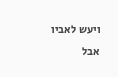ויעש לאביו אבל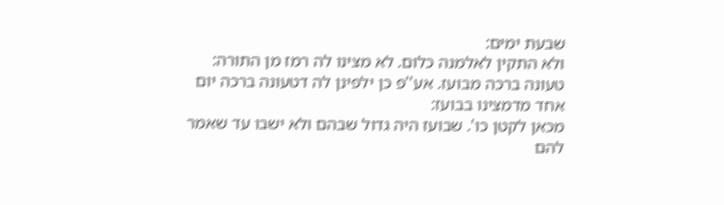שבעת ימים:
ולא התקין לאלמנה כלום. לא מצינו לה רמז מן התורה:
טעונה ברכה מבועז. אע''פ כן ילפינן לה דטעונה ברכה יום אחד מדמצינו בבועז:
מכאן לקטן כו'. שבועז היה גדול שבהם ולא ישבו עד שאמר להם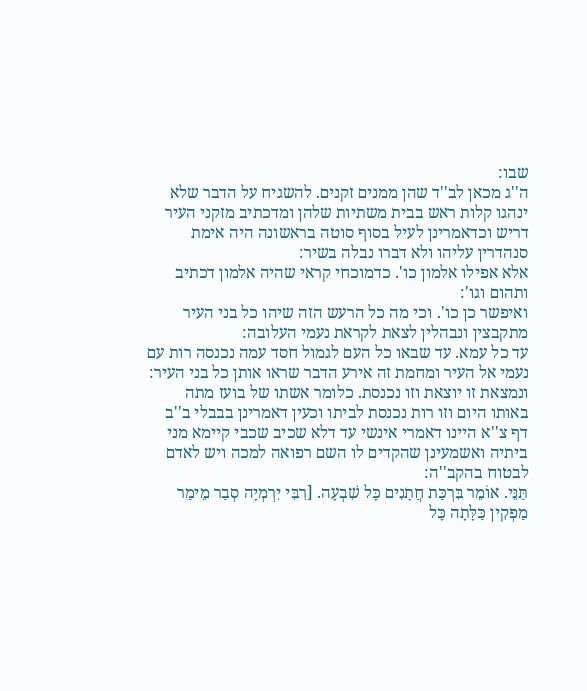שבו:
ה''ג מכאן לב''ד שהן ממנים זקנים. להשגיח על הדבר שלא ינהגו קלות ראש בבית משתיות שלהן ומדכתיב מזקני העיר דריש וכדאמרינן לעיל בסוף סוטה בראשונה היה אימת סנהדרין עליהו ולא דברו נבלה בשיר:
אלא אפילו אלמון כו'. כדמוכחי קראי שהיה אלמון דכתיב ותהום וגו':
ואיפשר כן כו'. וכי מה כל הרעש הזה שיהו כל בני העיר מתקבצין ונבהלין לצאת לקראת נעמי העלובה:
עד כל עמא. עד שבאו כל העם לגמול חסד עמה נכנסה רות עם נעמי אל העיר ומחמת זה אירע הדבר שראו אותן כל בני העיר:
ונמצאת זו יוצאת וזו נכנסת. כלומר אשתו של בועז מתה באותו היום וזו רות נכנסת לביתו וכעין דאמרינן בבבלי ב''ב דף צ''א היינו דאמרי אינשי עד דלא שכיב שכבי קיימא מני ביתיה ואשמעינן שהקדים לו השם רפואה למכה ויש לאדם לבטוח בהקב''ה:
תַּנֵּי. אוֹמֵר בִּרְכַּת חֲתָנִים כָּל שִׁבְעָה. [רִבִּי יִרְמְיָה סְבַר מֵימַר מַפְקִין כַּלָּתָה כָּל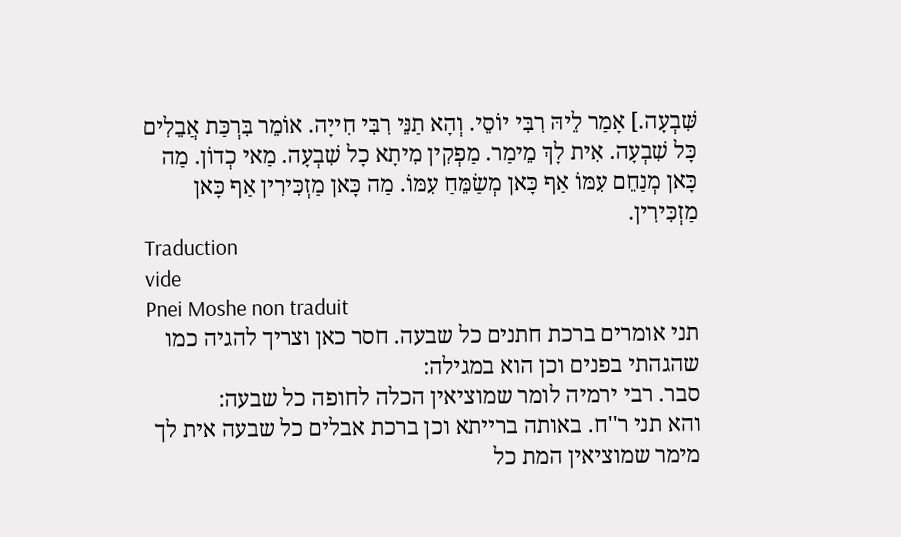שִּׁבְעָה.] אָמַר לֵיהּ רִבִּי יוֹסֵי. וְהָא תַנֵּי רִבִּי חִייָה. אוֹמֵר בִּרְכַּת אֲבֵלִים כָּל שִׁבְעָה. אִית לָךְ מֵימַר. מַפְקִין מִיתָא כָל שִׁבְעָה. מַאי כְדוֹן. מַה כָּאן מְנַחֵם עִמּוֹ אַף כָּאן מְשַׂמֵּחַ עִמּוֹ. מַה כָּאן מַזְכִּירִין אַף כָּאן מַזְכִּירִין.
Traduction
vide
Pnei Moshe non traduit
תני אומרים ברכת חתנים כל שבעה. חסר כאן וצריך להגיה כמו שהגהתי בפנים וכן הוא במגילה:
סבר. רבי ירמיה לומר שמוציאין הכלה לחופה כל שבעה:
והא תני ר''ח. באותה ברייתא וכן ברכת אבלים כל שבעה אית לך מימר שמוציאין המת כל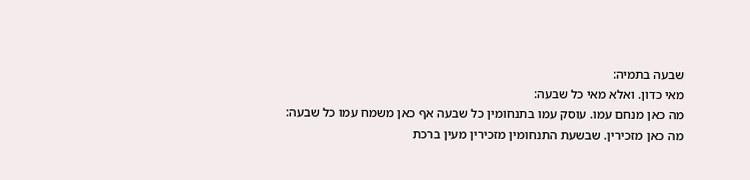שבעה בתמיה:
מאי כדון. ואלא מאי כל שבעה:
מה כאן מנחם עמו. עוסק עמו בתנחומין כל שבעה אף כאן משמח עמו כל שבעה:
מה כאן מזכירין. שבשעת התנחומין מזכירין מעין ברכת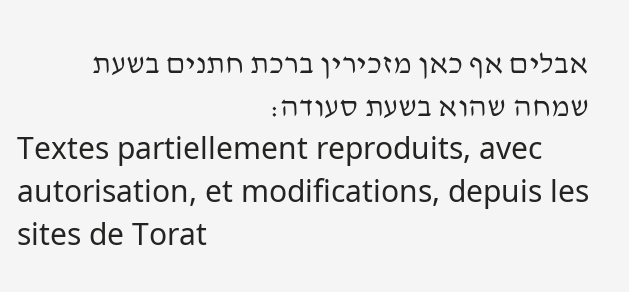אבלים אף כאן מזכירין ברכת חתנים בשעת שמחה שהוא בשעת סעודה:
Textes partiellement reproduits, avec autorisation, et modifications, depuis les sites de Torat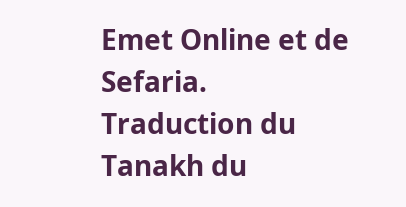Emet Online et de Sefaria.
Traduction du Tanakh du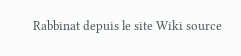Rabbinat depuis le site Wiki source